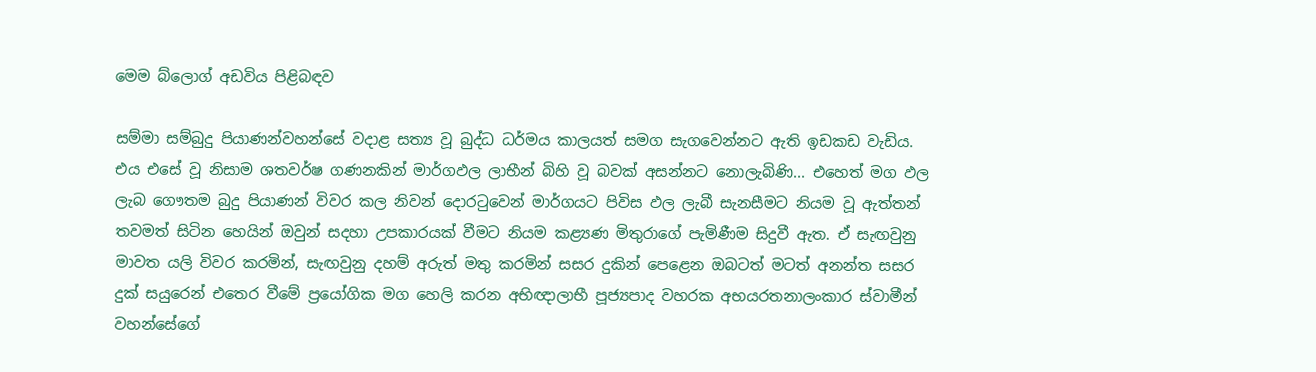මෙම බ්ලොග් අඩවිය පිළිබඳව

සම්මා සම්බුදු පියාණන්වහන්සේ වදාළ සත්‍ය වූ බුද්ධ ධර්මය කාලයත් සමග සැගවෙන්නට ඇති ඉඩකඩ වැඩිය. එය ‍එසේ වූ නිසාම ශතවර්ෂ ගණනකින් මාර්ගඵල ලාභීන් බිහි වූ බවක් අසන්නට නොලැබිණි... එහෙත් මග ඵල ලැබ ගෞතම බුදු පියාණන් විවර කල නිවන් දොරටුවෙන් මාර්ගයට පිවිස ඵල ලැබී සැනසීමට නියම වූ ඇත්තන් තවමත් සිටින හෙයින් ඔවුන් සදහා උපකාරයක් වීමට නියම කළ්‍යණ මිතුරාගේ පැමිණීම සිදුවී ඇත. ඒ සැඟවුනු මාවත යලි විවර කරමින්, සැඟවුනු දහම් අරුත් මතු කරමින් සසර දුකින් පෙළෙන ඔබටත් මටත් අනන්ත සසර දුක් සයුරෙන් එතෙර වීමේ ප්‍රයෝගික මග හෙලි කරන අභිඥාලාභී පූජ්‍යපාද වහරක අභයරතනාලංකාර ස්වාමීන් වහන්සේගේ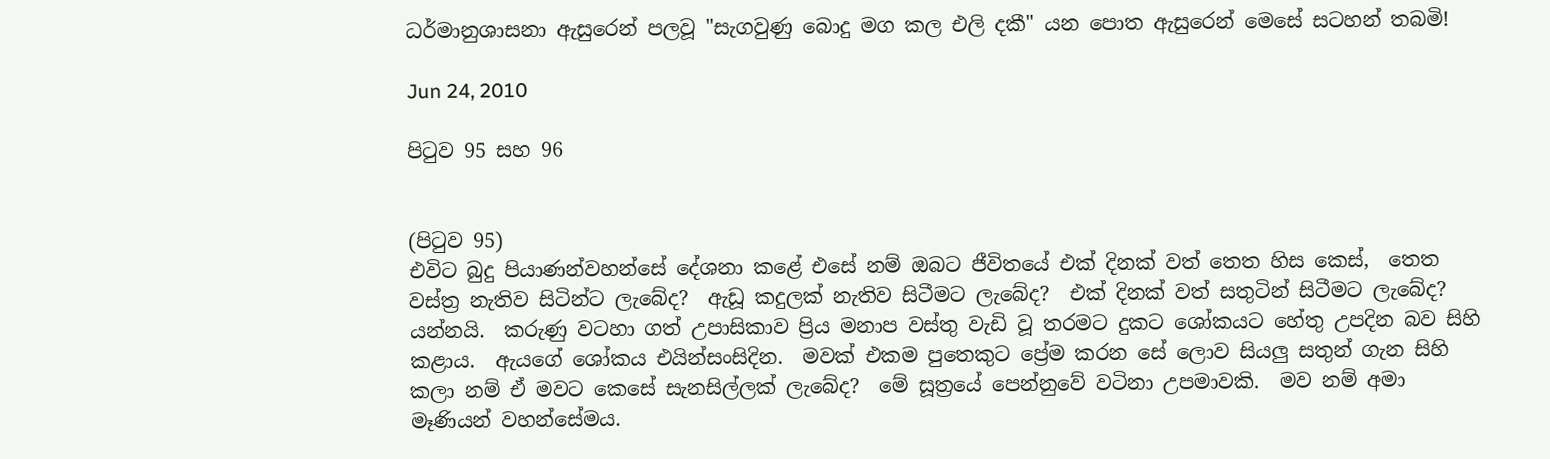ධර්මානුශාසනා ඇසුරෙන් පලවූ "සැගවුණු බොදු මග කල එලි දකී" යන පොත ඇසුරෙන් මෙසේ සටහන් තබමි!

Jun 24, 2010

පිටුව 95 සහ 96


(පිටුව 95)
එවිට බුදු පියාණන්වහන්සේ දේශනා කළේ එසේ නම් ඔබට ජීවිතයේ එක් දිනක් වත් තෙත හිස කෙස්,  තෙත වස්ත්‍ර නැතිව සිටින්ට ලැබේද?  ඇඩූ කදුලක් නැතිව සිටීමට ලැබේද?  එක් දිනක් වත් සතුටින් සිටීමට ලැබේද?  යන්නයි.  කරුණු වටහා ගත් උපාසිකාව ප්‍රිය මනාප වස්තු වැඩි වූ තරමට දුකට ශෝකයට හේතු උපදින බව සිහි කළාය.  ඇය‍ගේ ශෝකය එයින්සංසිදින.  මවක් එකම පුතෙකුට ප්‍රේම කරන සේ ලොව සියලු සතුන් ගැන සිහි කලා නම් ඒ මවට කෙසේ සැනසිල්ලක් ලැබේද?  මේ සූත්‍රයේ පෙන්නුවේ වටිනා උපමාවකි.  මව ‍නම් අමා මෑණියන් වහන්සේමය.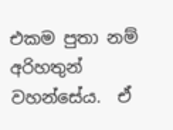එකම පුතා නම් අරිහතුන් වහන්සේය.  ඒ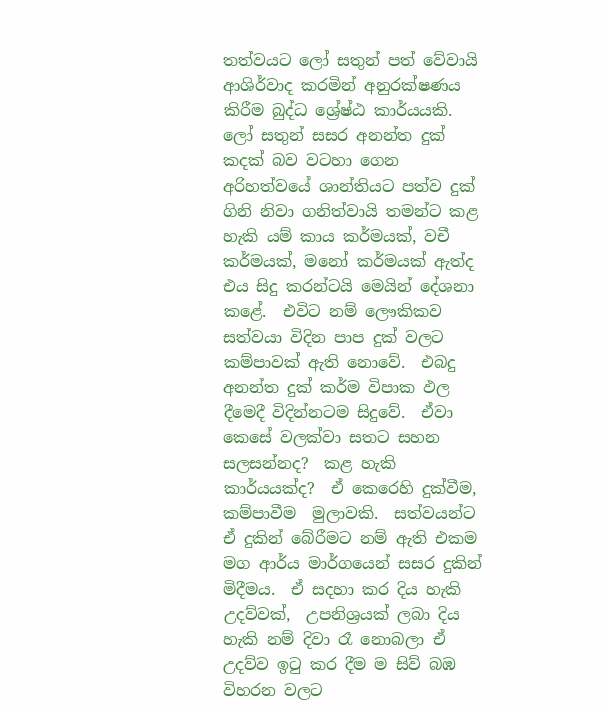තත්වයට ලෝ සතුන් පත් වේවායි  ආශිර්වාද කරමින් අනුරක්ෂණය කිරීම බුද්ධ ශ්‍රේෂ්ඨ කාර්යයකි.  ලෝ සතුන් සසර අනන්ත දුක් කදක් බව වටහා ගෙන අරිහත්වයේ ශාන්තියට පත්ව දුක් ගිනි නිවා ගනිත්වායි තමන්ට කළ හැකි යම් කාය කර්මයක්, වචී කර්මයක්, මනෝ කර්මයක් ඇත්ද  එය සිදු කරන්ටයි මෙයින් දේශනා කළේ.  එවිට නම් ලෞකිකව සත්වයා විදින පාප දුක් වලට කම්පාවක් ඇති නොවේ.  එබදු අනන්ත දුක් කර්ම විපාක ඵල දීමෙදී විදින්නටම සිදුවේ.  ඒවා කෙසේ වලක්වා සතට සහන සලසන්නද?  කළ හැකි  කාර්යයක්ද?  ඒ කෙරෙහි දුක්වීම,  කම්පාවීම  මුලාවකි.  සත්වයන්ට ඒ දුකින් බේරීමට නම් ඇති එකම මග ආර්ය මාර්ගයෙන් සසර දුකින් මිදීමය.  ඒ සදහා කර දිය හැකි උදව්වක්,  උපනිශ්‍රයක් ‍ලබා දිය හැකි නම් දිවා රෑ නොබලා ඒ උදව්ව ඉටු කර දීම ම සිව් බඹ විහරන වලට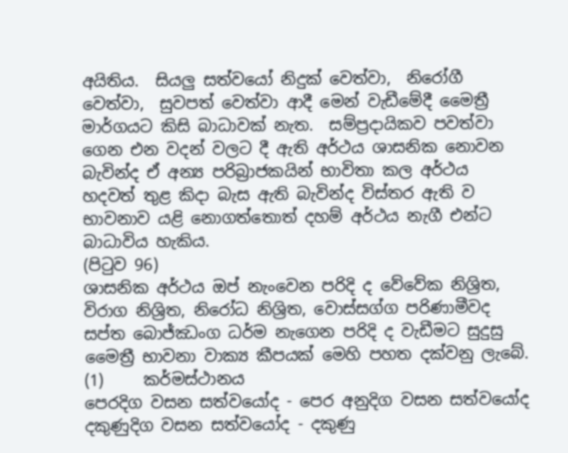අයිතිය.  සියලු සත්වයෝ නිදුක් වෙත්වා,  නිරෝගී වෙත්වා,  සුවපත් වෙත්වා ආදී මෙන් වැඩීමේදී මෛත්‍රී  මාර්ගයට කිසි බාධාවක් නැත.  සම්ප්‍රදායිකව පවත්වා ගෙන එන වදන් වලට දී ඇති අර්ථය ශාසනික නොවන බැවින්ද ඒ අන්‍ය පරිබ්‍රාජකයින් භාවිතා කල අර්ථය හදවත් තුළ කිදා බැස ඇති බැවින්ද විස්තර ඇති ව භාවනාව යළි නොගත්තොත් දහම් අර්ථය නැගී එන්ට බාධාවිය හැකිය.
(පිටුව 96)
ශාසනික අර්ථය ඔප් නැංවෙන පරිදි ද වේවේක නිශ්‍රිත, විරාග නිශ්‍රිත, නිරෝධ නිශ්‍රිත, වොස්සග්ග පරිණාමීවද සප්ත බොජ්ඣංග ධර්ම නැගෙන පරිදි ද වැඩීමට සුදුසු මෛත්‍රී භාවනා වාක්‍ය කීපයක් මෙහි පහත දක්වනු ලැබේ.
(1)     කර්මස්ථානය
පෙරදිග වසන සත්වයෝද - පෙර අනුදිග වසන සත්වයෝද
දකුණුදිග වසන සත්ව‍යෝද - දකුණු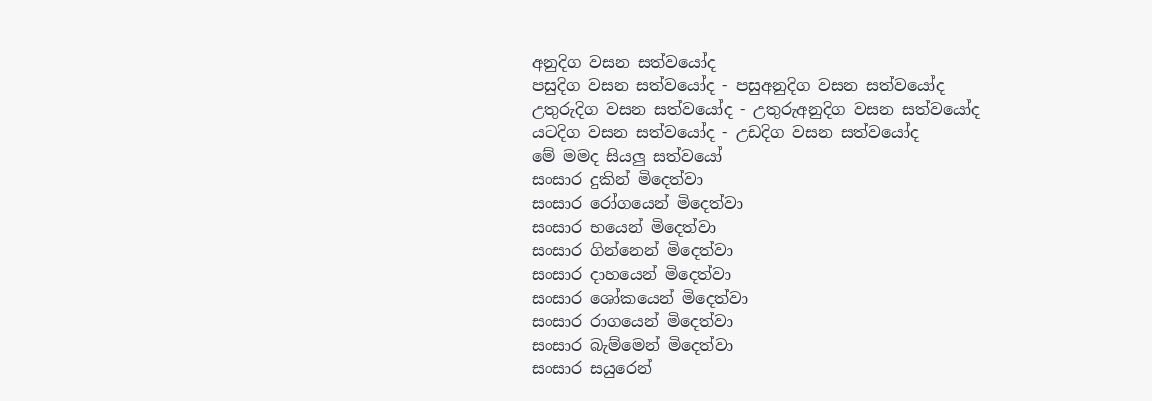අනුදිග වසන සත්ව‍යෝද
පසුදිග වසන සත්ව‍යෝද - පසුඅනුදිග වසන සත්ව‍යෝද
උතුරුදිග වසන සත්ව‍යෝද - උතුරුඅනුදිග වසන සත්ව‍යෝද
යටදිග වසන සත්ව‍යෝද - උඩදිග වසන සත්ව‍යෝද
මේ මමද සියලු සත්වයෝ
සංසාර දුකින් මිදෙත්වා
සංසාර රෝගයෙන් මිදෙත්වා
සංසාර භයෙන් මිදෙත්වා
සංසාර ගින්නෙන් මිදෙත්වා
සංසාර දාහයෙන් මිදෙත්වා
සංසාර ශෝකයෙන් මිදෙත්වා
සංසාර රාගයෙන් මිදෙත්වා
සංසාර බැම්මෙන් මිදෙත්වා
සංසාර සයුරෙන්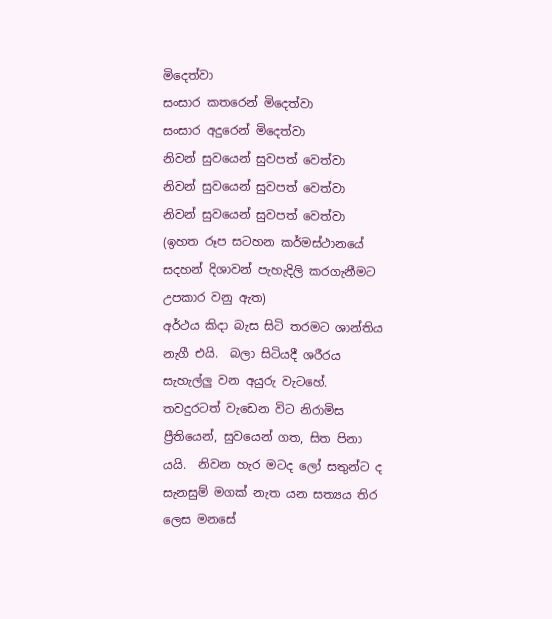මිදෙත්වා
සංසාර කතරෙන් මිදෙත්වා
සංසාර අදුරෙන් මිදෙත්වා
නිවන් සුවයෙන් සුවපත් වෙත්වා
නිවන් සුවයෙන් සුවපත් වෙත්වා
නිවන් සුවයෙන් සුවපත් වෙත්වා
(ඉහත රූප සටහන කර්මස්ථානයේ සදහන් දිශාවන් පැහැදිලි කරගැනීමට උපකාර වනු ඇත)
අර්ථය කිදා බැස සිටි තරමට ශාන්තිය නැගී එයි.  බලා සිටියදී ශරීරය සැහැල්ලු වන අයුරු වැටහේ.  තවදුරටත් වැඩෙන විට නිරාමිස ප්‍රීතියෙන්, සුවයෙන් ගත, සිත පිනා යයි.  නිවන හැර මටද ලෝ සතුන්ට ද සැනසුම් මගක් නැත යන සත්‍යය තිර ලෙස මනසේ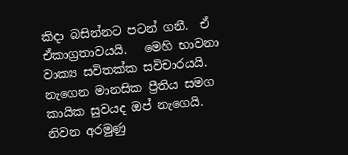කිදා බසින්නට පටන් ගනී.  ඒ ඒකාග්‍රතාවයයි.   මෙහි භාවනා වාක්‍ය සවිතක්ක සවිචාරයයි.  නැගෙන මානසික ප්‍රීතිය සමග කායික සුවයද ඔප් නැගෙයි.  නිවන අරමුණු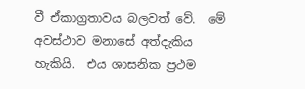වී ඒකාග්‍රතාවය බලවත් වේ.  මේ අවස්ථාව මනාසේ අත්දැකිය හැකියි.  එය ශාසනික ප්‍රථම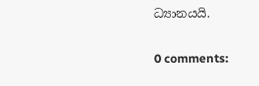ධ්‍යානයයි.

0 comments: